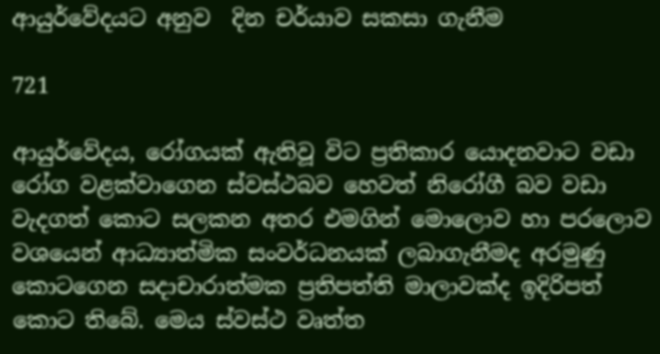ආයුර්වේදයට අනුව  දින චර්යාව සකසා ගැනීම

721

ආයුර්වේදය, රෝගයක් ඇතිවූ විට ප්‍රතිකාර යොදනවාට වඩා රෝග වළක්වාගෙන ස්වස්ථබව හෙවත් නිරෝගී බව වඩා වැදගත් කොට සලකන අතර එමගින් මොලොව හා පරලොව වශයෙන් ආධ්‍යාත්මික සංවර්ධනයක් ලබාගැනීමද අරමුණු කොටගෙන සදාචාරාත්මක ප්‍රතිපත්ති මාලාවක්ද ඉදිරිපත් කොට තිබේ. මෙය ස්වස්ථ වෘත්ත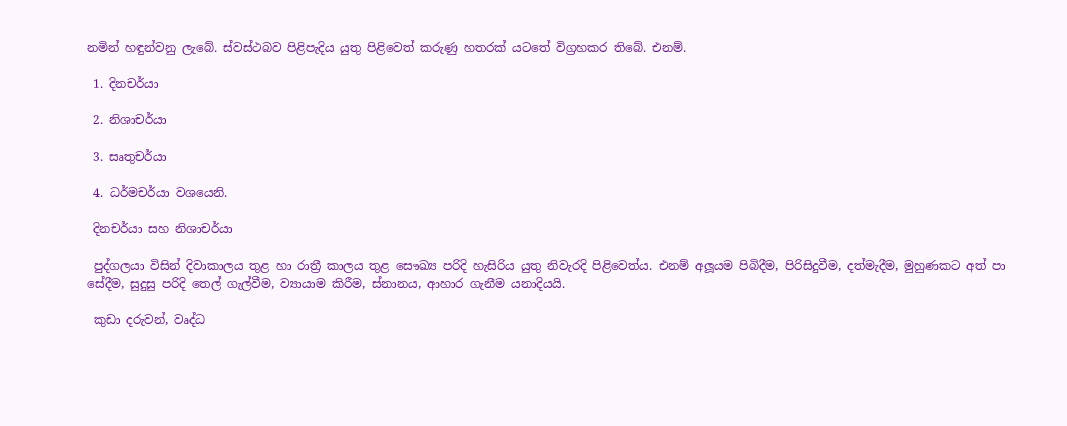නමින් හඳුන්වනු ලැබේ. ස්වස්ථබව පිළිපැදිය යුතු පිළිවෙත් කරුණු හතරක් යටතේ විග්‍රහකර තිබේ. එනම්.

 1. දිනචර්යා

 2. නිශාචර්යා

 3. සෘතුචර්යා

 4. ධර්මචර්යා වශයෙනි.

 දිනචර්යා සහ නිශාචර්යා

 පුද්ගලයා විසින් දිවාකාලය තුළ හා රාත්‍රී කාලය තුළ සෞඛ්‍ය පරිදි හැසිරිය යුතු නිවැරදි පිළිවෙත්ය. එනම් අලූයම පිබිදීම, පිරිසිදුවීම, දත්මැදීම, මුහුණකට අත් පා සේදීම, සුදුසු පරිදි තෙල් ගැල්වීම, ව්‍යායාම කිරීම, ස්නානය, ආහාර ගැනීම යනාදියයි.

 කුඩා දරුවන්, වෘද්ධ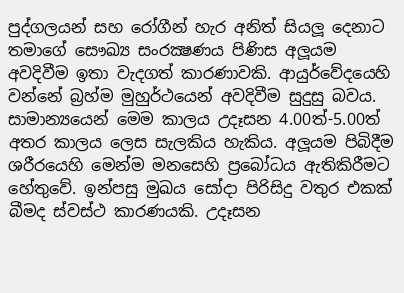පුද්ගලයන් සහ රෝගීන් හැර අනිත් සියලූ දෙනාට තමාගේ සෞඛ්‍ය සංරක්‍ෂණය පිණිස අලූයම අවදිවීම ඉතා වැදගත් කාරණාවකි. ආයුර්වේදයෙහි වන්නේ බ්‍රහ්ම මුහුර්ථයෙන් අවදිවීම සුදුසු බවය. සාමාන්‍යයෙන් මෙම කාලය උදෑසන 4.00ත්-5.00ත් අතර කාලය ලෙස සැලකිය හැකිය. අලූයම පිබිදීම ශරීරයෙහි මෙන්ම මනසෙහි ප්‍රබෝධය ඇතිකිරීමට හේතුවේ. ඉන්පසු මුඛය සෝදා පිරිසිදු වතුර එකක් බීමද ස්වස්ථ කාරණයකි. උදෑසන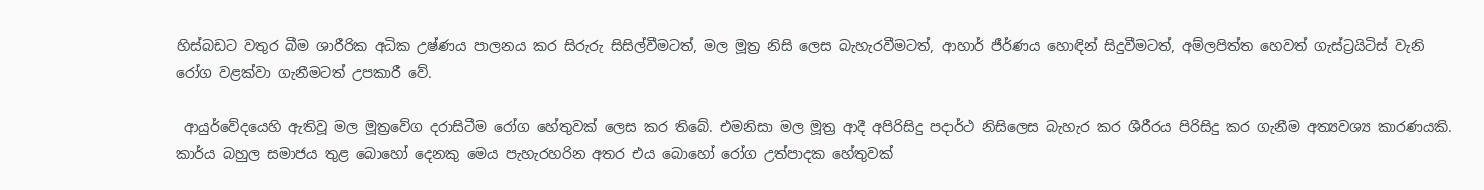හිස්බඩට වතුර බීම ශාරීරික අධික උෂ්ණය පාලනය කර සිරුරු සිසිල්වීමටත්, මල මූත්‍ර නිසි ලෙස බැහැරවීමටත්, ආහාර් ජීර්ණය හොඳින් සිදුවීමටත්, අම්ලපිත්ත හෙවත් ගැස්ට්‍රයිටිස් වැනි රෝග වළක්වා ගැනීමටත් උපකාරී වේ.

 ආයුර්වේදයෙහි ඇතිවූ මල මූත්‍රවේග දරාසිටීම රෝග හේතුවක් ලෙස කර තිබේ. එමනිසා මල මූත්‍ර ආදී අපිරිසිදු පදාර්ථ නිසිලෙස බැහැර කර ශීරීරය පිරිසිදු කර ගැනීම අත්‍යවශ්‍ය කාරණයකි. කාර්ය බහුල සමාජය තුළ බොහෝ දෙනකු මෙය පැහැරහරින අතර එය බොහෝ රෝග උත්පාදක හේතුවක්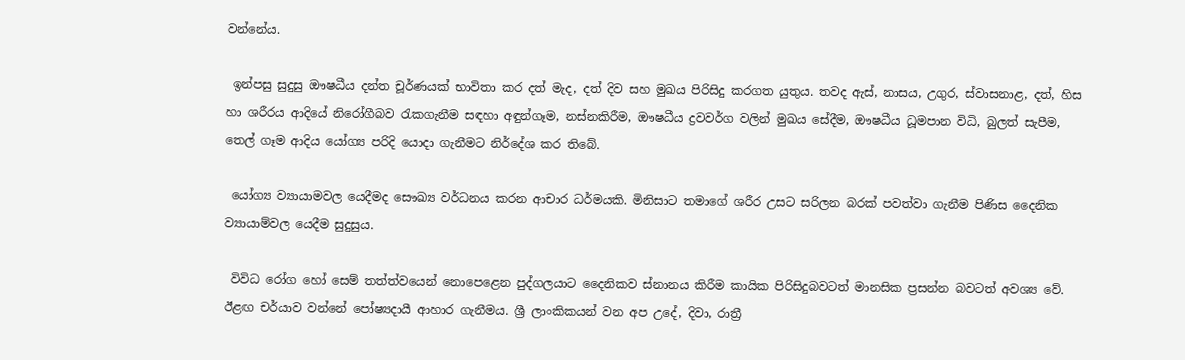වන්නේය.

 ඉන්පසු සුදුසු ඖෂධීය දන්ත චූර්ණයක් භාවිතා කර දත් මැද, දත් දිව සහ මුඛය පිරිසිදු කරගත යුතුය. තවද ඇස්, නාසය, උගුර, ස්වාසනාළ, දත්, හිස හා ශරීරය ආදියේ නිරෝගීබව රැකගැනීම සඳහා අඳුන්ගෑම, නස්නකිරීම, ඖෂධීය ද්‍රවවර්ග වලින් මුඛය සේදීම, ඖෂධීය ධූමපාන විධි, බුලත් සැපීම, තෙල් ගෑම ආදිය යෝග්‍ය පරිදි යොදා ගැනීමට නිර්දේශ කර තිබේ.

 යෝග්‍ය ව්‍යායාමවල යෙදීමද සෞඛ්‍ය වර්ධනය කරන ආචාර ධර්මයකි. මිනිසාට තමාගේ ශරීර උසට සරිලන බරක් පවත්වා ගැනීම පිණිස දෛනික ව්‍යායාම්වල යෙදීම සුදුසුය.

 විවිධ රෝග හෝ සෙම් තත්ත්වයෙන් නොපෙළෙන පුද්ගලයාට දෛනිකව ස්නානය කිරීම කායික පිරිසිදුබවටත් මානසික ප්‍රසන්න බවටත් අවශ්‍ය වේ. ඊළඟ චර්යාව වන්නේ පෝෂ්‍යදායී ආහාර ගැනීමය. ශ්‍රී ලාංකිකයන් වන අප උදේ, දිවා, රාත්‍රී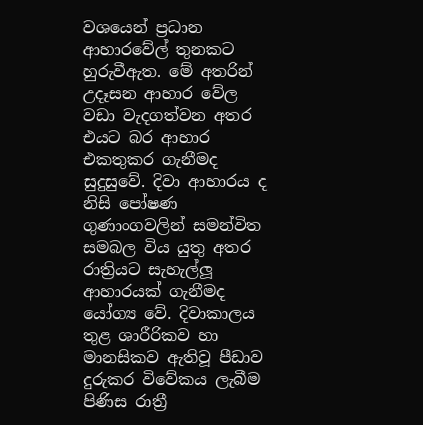වශයෙන් ප්‍රධාන ආහාරවේල් තුනකට හුරුවීඇත. මේ අතරින් උදෑසන ආහාර වේල වඩා වැදගත්වන අතර එයට බර ආහාර එකතුකර ගැනීමද සුදුසුවේ. දිවා ආහාරය ද නිසි පෝෂණ ගුණාංගවලින් සමන්විත සමබල විය යුතු අතර රාත්‍රියට සැහැල්ලූ ආහාරයක් ගැනීමද යෝග්‍ය වේ. දිවාකාලය තුළ ශාරීරිකව හා මානසිකව ඇතිවූ පීඩාව දුරුකර විවේකය ලැබීම පිණිස රාත්‍රී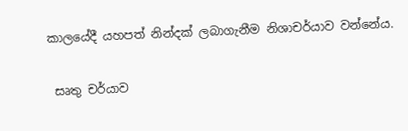කාලයේදී යහපත් නින්දක් ලබාගැනීම නිශාචර්යාව වන්නේය.

 සෘතු චර්යාව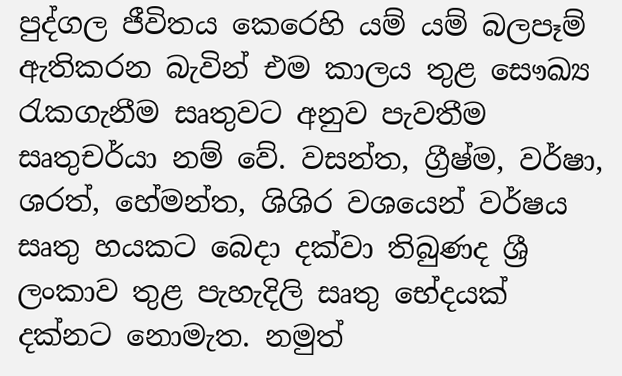පුද්ගල ජීවිතය කෙරෙහි යම් යම් බලපෑම් ඇතිකරන බැවින් එම කාලය තුළ සෞඛ්‍ය රැකගැනීම සෘතුවට අනුව පැවතීම සෘතුචර්යා නම් වේ. වසන්ත, ග්‍රීෂ්ම, වර්ෂා, ශරත්, හේමන්ත, ශිශිර වශයෙන් වර්ෂය සෘතු හයකට බෙදා දක්වා තිබුණද ශ්‍රී ලංකාව තුළ පැහැදිලි සෘතු භේදයක් දක්නට නොමැත. නමුත්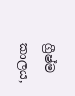ග්‍රීෂ්ම කාලය,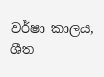වර්ෂා කාලය, ශීත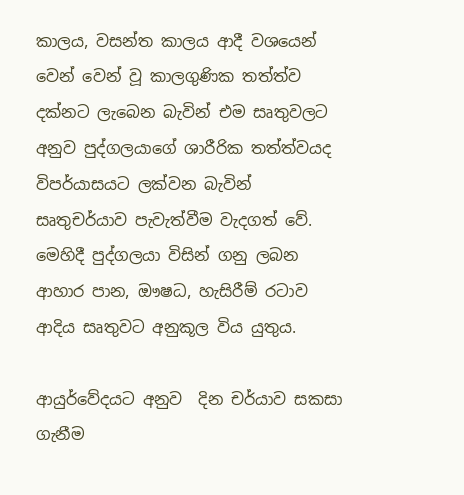කාලය, වසන්ත කාලය ආදී වශයෙන් වෙන් වෙන් වූ කාලගුණික තත්ත්ව දක්නට ලැබෙන බැවින් එම සෘතුවලට අනුව පුද්ගලයාගේ ශාරීරික තත්ත්වයද විපර්යාසයට ලක්වන බැවින් සෘතුචර්යාව පැවැත්වීම වැදගත් වේ. මෙහිදී පුද්ගලයා විසින් ගනු ලබන ආහාර පාන, ඖෂධ, හැසිරීම් රටාව ආදිය සෘතුවට අනුකූල විය යුතුය.

ආයුර්වේදයට අනුව  දින චර්යාව සකසා ගැනීම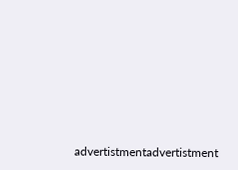advertistmentadvertistment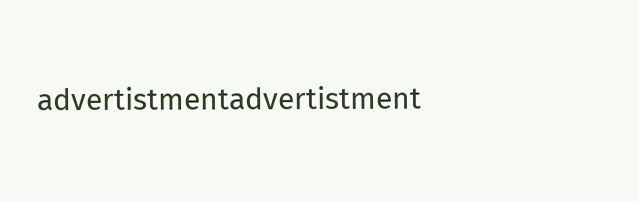advertistmentadvertistment